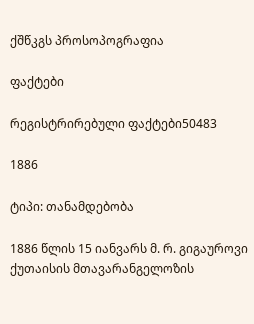ქშწკგს პროსოპოგრაფია

ფაქტები

რეგისტრირებული ფაქტები50483

1886

ტიპი: თანამდებობა

1886 წლის 15 იანვარს მ. რ. გიგაუროვი ქუთაისის მთავარანგელოზის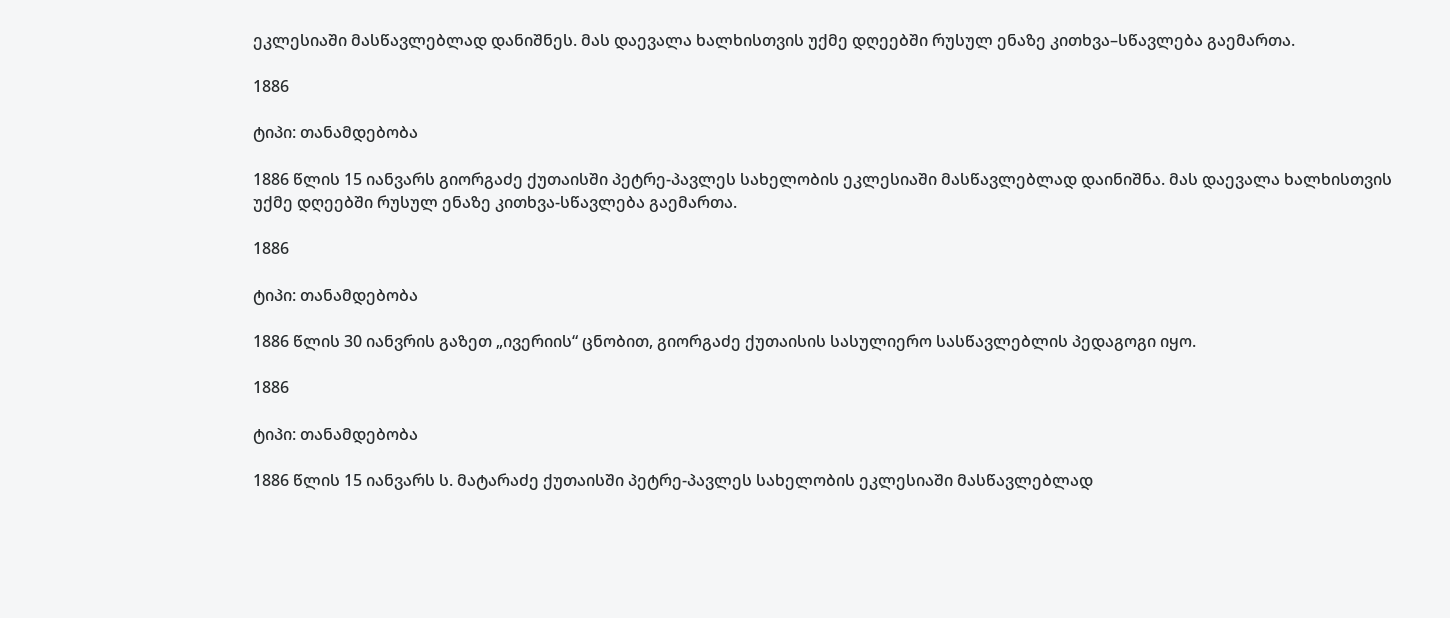ეკლესიაში მასწავლებლად დანიშნეს. მას დაევალა ხალხისთვის უქმე დღეებში რუსულ ენაზე კითხვა–სწავლება გაემართა.

1886

ტიპი: თანამდებობა

1886 წლის 15 იანვარს გიორგაძე ქუთაისში პეტრე-პავლეს სახელობის ეკლესიაში მასწავლებლად დაინიშნა. მას დაევალა ხალხისთვის უქმე დღეებში რუსულ ენაზე კითხვა-სწავლება გაემართა.

1886

ტიპი: თანამდებობა

1886 წლის 30 იანვრის გაზეთ „ივერიის“ ცნობით, გიორგაძე ქუთაისის სასულიერო სასწავლებლის პედაგოგი იყო.

1886

ტიპი: თანამდებობა

1886 წლის 15 იანვარს ს. მატარაძე ქუთაისში პეტრე-პავლეს სახელობის ეკლესიაში მასწავლებლად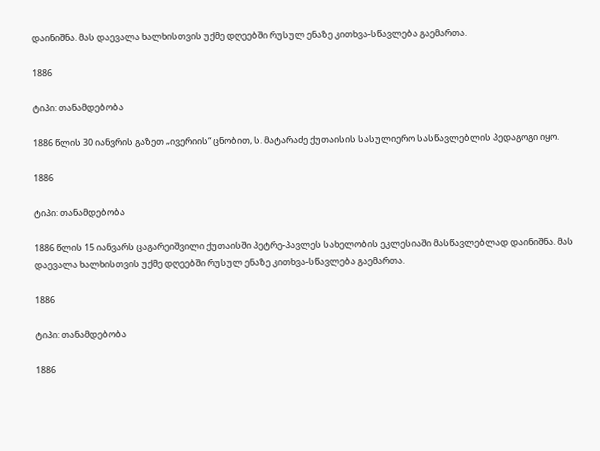დაინიშნა. მას დაევალა ხალხისთვის უქმე დღეებში რუსულ ენაზე კითხვა-სწავლება გაემართა.

1886

ტიპი: თანამდებობა

1886 წლის 30 იანვრის გაზეთ „ივერიის“ ცნობით, ს. მატარაძე ქუთაისის სასულიერო სასწავლებლის პედაგოგი იყო.

1886

ტიპი: თანამდებობა

1886 წლის 15 იანვარს ცაგარეიშვილი ქუთაისში პეტრე-პავლეს სახელობის ეკლესიაში მასწავლებლად დაინიშნა. მას დაევალა ხალხისთვის უქმე დღეებში რუსულ ენაზე კითხვა-სწავლება გაემართა.

1886

ტიპი: თანამდებობა

1886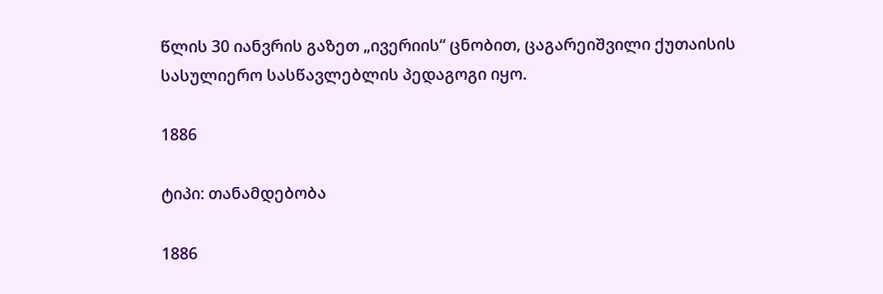წლის 30 იანვრის გაზეთ „ივერიის“ ცნობით, ცაგარეიშვილი ქუთაისის სასულიერო სასწავლებლის პედაგოგი იყო.

1886

ტიპი: თანამდებობა

1886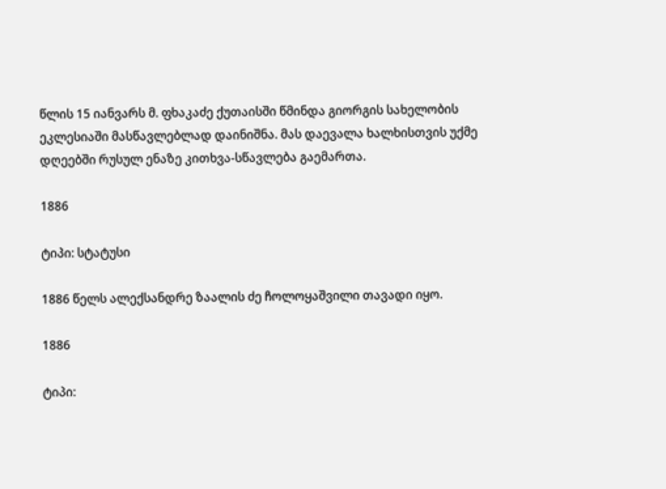წლის 15 იანვარს მ. ფხაკაძე ქუთაისში წმინდა გიორგის სახელობის ეკლესიაში მასწავლებლად დაინიშნა. მას დაევალა ხალხისთვის უქმე დღეებში რუსულ ენაზე კითხვა-სწავლება გაემართა.

1886

ტიპი: სტატუსი

1886 წელს ალექსანდრე ზაალის ძე ჩოლოყაშვილი თავადი იყო.

1886

ტიპი: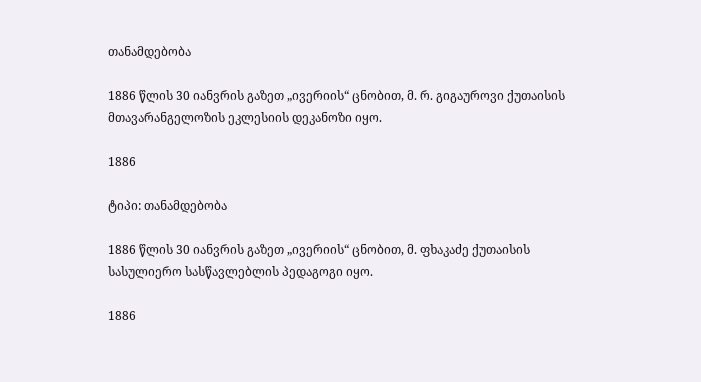თანამდებობა

1886 წლის 30 იანვრის გაზეთ „ივერიის“ ცნობით, მ. რ. გიგაუროვი ქუთაისის მთავარანგელოზის ეკლესიის დეკანოზი იყო.

1886

ტიპი: თანამდებობა

1886 წლის 30 იანვრის გაზეთ „ივერიის“ ცნობით, მ. ფხაკაძე ქუთაისის სასულიერო სასწავლებლის პედაგოგი იყო.

1886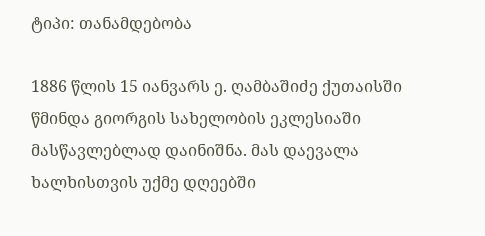ტიპი: თანამდებობა

1886 წლის 15 იანვარს ე. ღამბაშიძე ქუთაისში წმინდა გიორგის სახელობის ეკლესიაში მასწავლებლად დაინიშნა. მას დაევალა ხალხისთვის უქმე დღეებში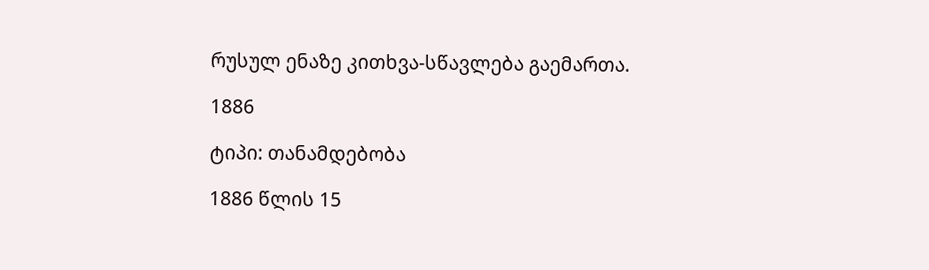რუსულ ენაზე კითხვა-სწავლება გაემართა.

1886

ტიპი: თანამდებობა

1886 წლის 15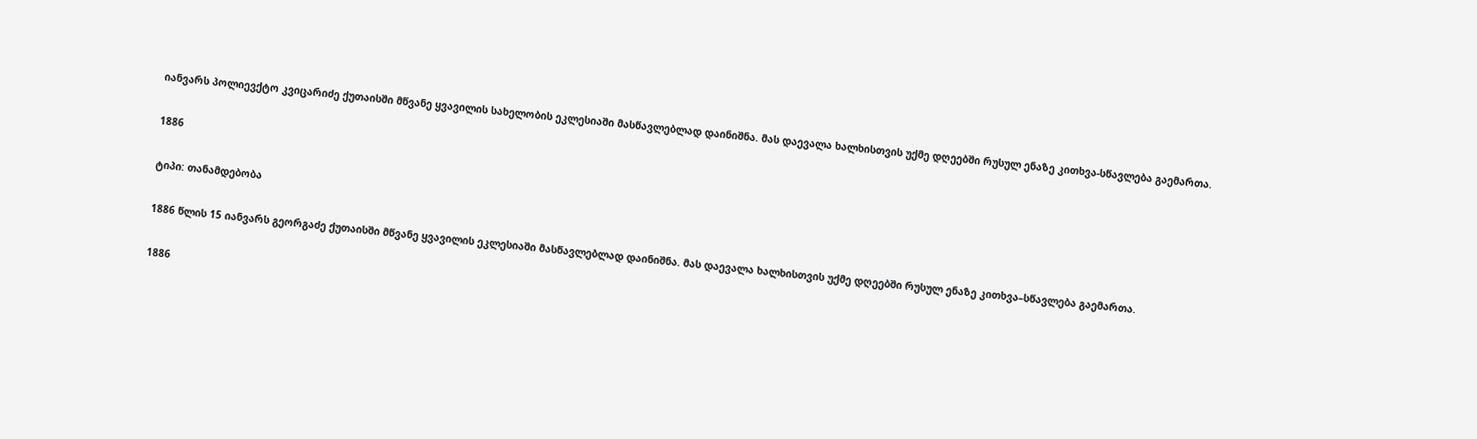იანვარს პოლიევქტო კვიცარიძე ქუთაისში მწვანე ყვავილის სახელობის ეკლესიაში მასწავლებლად დაინიშნა. მას დაევალა ხალხისთვის უქმე დღეებში რუსულ ენაზე კითხვა-სწავლება გაემართა.

1886

ტიპი: თანამდებობა

1886 წლის 15 იანვარს გეორგაძე ქუთაისში მწვანე ყვავილის ეკლესიაში მასწავლებლად დაინიშნა. მას დაევალა ხალხისთვის უქმე დღეებში რუსულ ენაზე კითხვა–სწავლება გაემართა.

1886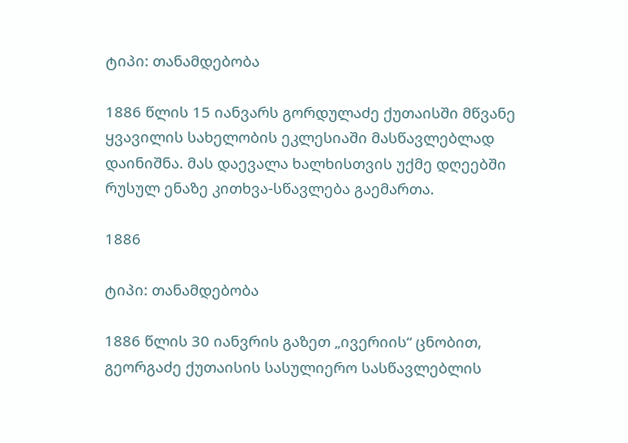ტიპი: თანამდებობა

1886 წლის 15 იანვარს გორდულაძე ქუთაისში მწვანე ყვავილის სახელობის ეკლესიაში მასწავლებლად დაინიშნა. მას დაევალა ხალხისთვის უქმე დღეებში რუსულ ენაზე კითხვა-სწავლება გაემართა.

1886

ტიპი: თანამდებობა

1886 წლის 30 იანვრის გაზეთ „ივერიის“ ცნობით, გეორგაძე ქუთაისის სასულიერო სასწავლებლის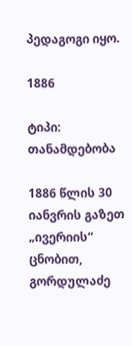პედაგოგი იყო.

1886

ტიპი: თანამდებობა

1886 წლის 30 იანვრის გაზეთ „ივერიის“ ცნობით, გორდულაძე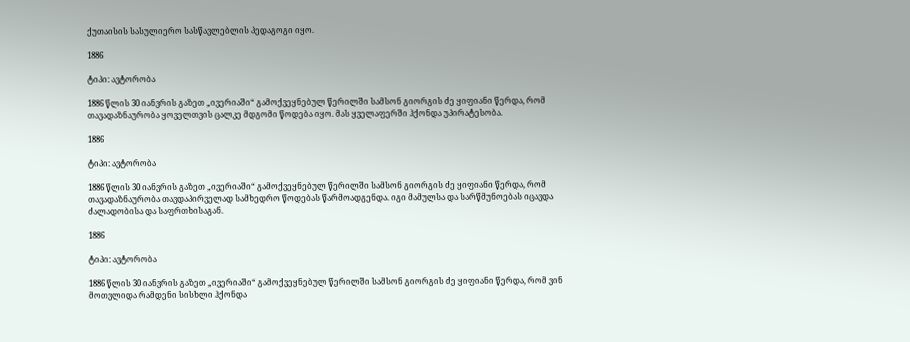ქუთაისის სასულიერო სასწავლებლის პედაგოგი იყო.

1886

ტიპი: ავტორობა

1886 წლის 30 იანვრის გაზეთ „ივერიაში“ გამოქვეყნებულ წერილში სამსონ გიორგის ძე ყიფიანი წერდა, რომ თავადაზნაურობა ყოველთვის ცალკე მდგომი წოდება იყო. მას ყველაფერში ჰქონდა უპირატესობა.

1886

ტიპი: ავტორობა

1886 წლის 30 იანვრის გაზეთ „ივერიაში“ გამოქვეყნებულ წერილში სამსონ გიორგის ძე ყიფიანი წერდა, რომ თავადაზნაურობა თავდაპირველად სამხედრო წოდებას წარმოადგენდა. იგი მამულსა და სარწმუნოებას იცავდა ძალადობისა და საფრთხისაგან.

1886

ტიპი: ავტორობა

1886 წლის 30 იანვრის გაზეთ „ივერიაში“ გამოქვეყნებულ წერილში სამსონ გიორგის ძე ყიფიანი წერდა, რომ ვინ მოთვლიდა რამდენი სისხლი ჰქონდა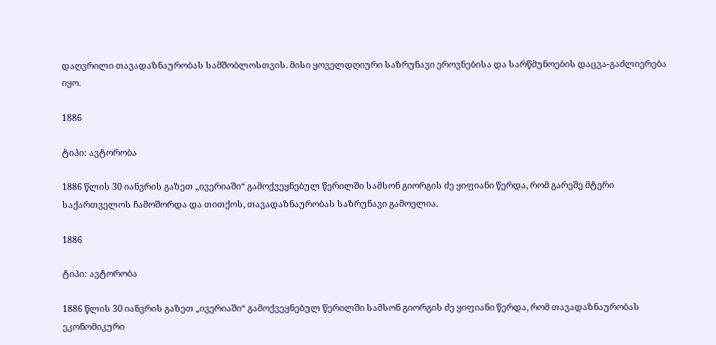დაღვრილი თავადაზნაურობას სამშობლოსთვის. მისი ყოველდღიური საზრუნავი ეროვნებისა და სარწმუნოების დაცვა-გაძლიერება იყო.

1886

ტიპი: ავტორობა

1886 წლის 30 იანვრის გაზეთ „ივერიაში“ გამოქვეყნებულ წერილში სამსონ გიორგის ძე ყიფიანი წერდა, რომ გარეშე მტერი საქართველოს ჩამოშორდა და თითქოს, თავადაზნაურობას საზრუნავი გამოელია.

1886

ტიპი: ავტორობა

1886 წლის 30 იანვრის გაზეთ „ივერიაში“ გამოქვეყნებულ წერილში სამსონ გიორგის ძე ყიფიანი წერდა, რომ თავადაზნაურობას ეკონომიკური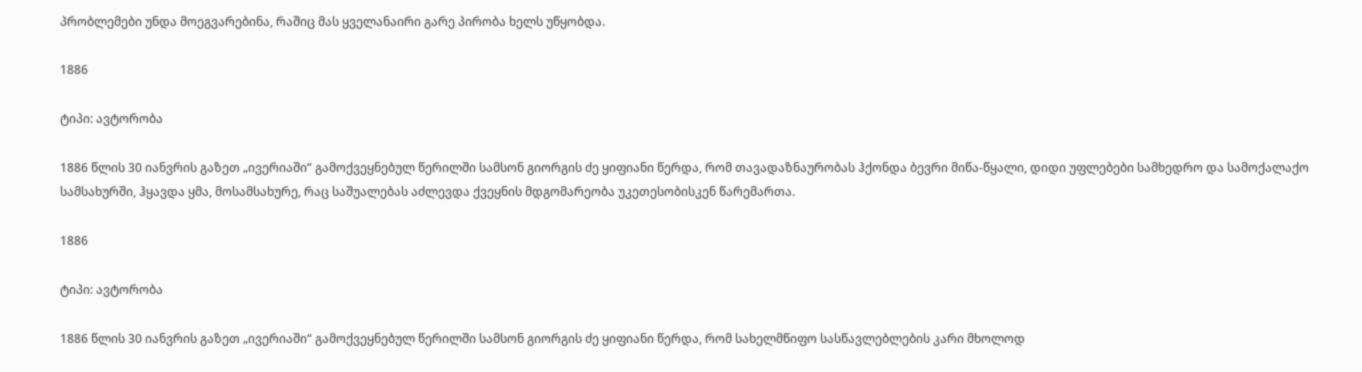პრობლემები უნდა მოეგვარებინა, რაშიც მას ყველანაირი გარე პირობა ხელს უწყობდა.

1886

ტიპი: ავტორობა

1886 წლის 30 იანვრის გაზეთ „ივერიაში“ გამოქვეყნებულ წერილში სამსონ გიორგის ძე ყიფიანი წერდა, რომ თავადაზნაურობას ჰქონდა ბევრი მიწა-წყალი, დიდი უფლებები სამხედრო და სამოქალაქო სამსახურში, ჰყავდა ყმა, მოსამსახურე, რაც საშუალებას აძლევდა ქვეყნის მდგომარეობა უკეთესობისკენ წარემართა.

1886

ტიპი: ავტორობა

1886 წლის 30 იანვრის გაზეთ „ივერიაში“ გამოქვეყნებულ წერილში სამსონ გიორგის ძე ყიფიანი წერდა, რომ სახელმწიფო სასწავლებლების კარი მხოლოდ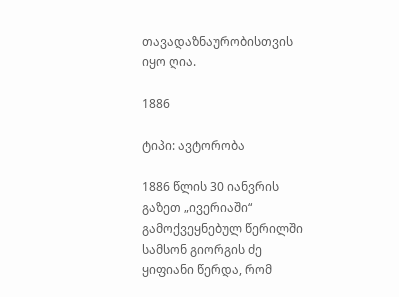თავადაზნაურობისთვის იყო ღია.

1886

ტიპი: ავტორობა

1886 წლის 30 იანვრის გაზეთ „ივერიაში“ გამოქვეყნებულ წერილში სამსონ გიორგის ძე ყიფიანი წერდა, რომ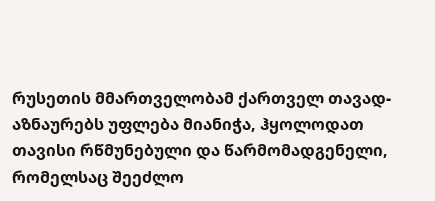რუსეთის მმართველობამ ქართველ თავად-აზნაურებს უფლება მიანიჭა, ჰყოლოდათ თავისი რწმუნებული და წარმომადგენელი, რომელსაც შეეძლო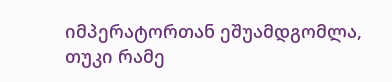იმპერატორთან ეშუამდგომლა, თუკი რამე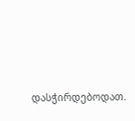დასჭირდებოდათ.